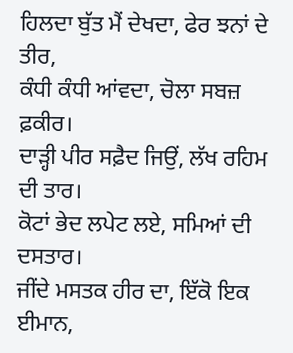ਹਿਲਦਾ ਬੁੱਤ ਮੈਂ ਦੇਖਦਾ, ਫੇਰ ਝਨਾਂ ਦੇ ਤੀਰ,
ਕੰਧੀ ਕੰਧੀ ਆਂਵਦਾ, ਚੋਲਾ ਸਬਜ਼ ਫ਼ਕੀਰ।
ਦਾੜ੍ਹੀ ਪੀਰ ਸਫ਼ੈਦ ਜਿਉਂ, ਲੱਖ ਰਹਿਮ ਦੀ ਤਾਰ।
ਕੋਟਾਂ ਭੇਦ ਲਪੇਟ ਲਏ, ਸਮਿਆਂ ਦੀ ਦਸਤਾਰ।
ਜੀਂਦੇ ਮਸਤਕ ਹੀਰ ਦਾ, ਇੱਕੋ ਇਕ ਈਮਾਨ,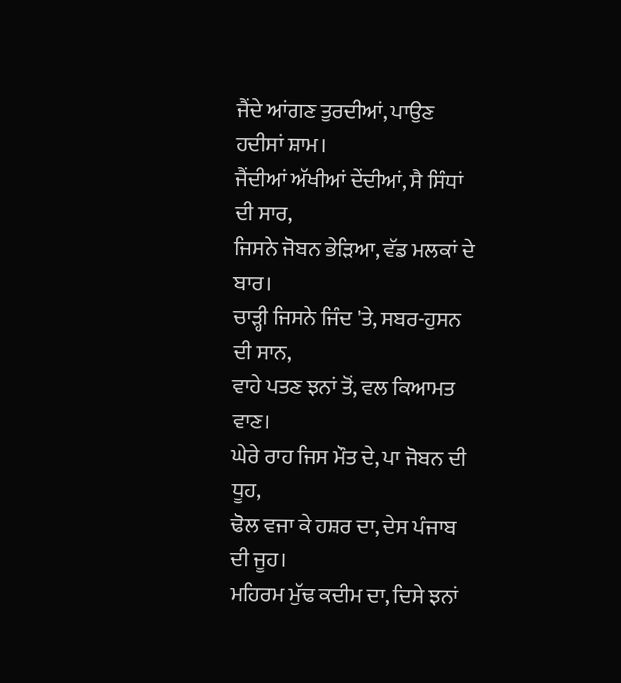ਜੈਂਦੇ ਆਂਗਣ ਤੁਰਦੀਆਂ, ਪਾਉਣ ਹਦੀਸਾਂ ਸ਼ਾਮ।
ਜੈਂਦੀਆਂ ਅੱਖੀਆਂ ਦੇਂਦੀਆਂ, ਸੈ ਸਿੰਧਾਂ ਦੀ ਸਾਰ,
ਜਿਸਨੇ ਜੋਬਨ ਭੇੜਿਆ, ਵੱਡ ਮਲਕਾਂ ਦੇ ਬਾਰ।
ਚਾੜ੍ਹੀ ਜਿਸਨੇ ਜਿੰਦ 'ਤੇ, ਸਬਰ-ਹੁਸਨ ਦੀ ਸਾਨ,
ਵਾਹੇ ਪਤਣ ਝਨਾਂ ਤੋਂ, ਵਲ ਕਿਆਮਤ ਵਾਣ।
ਘੇਰੇ ਰਾਹ ਜਿਸ ਮੌਤ ਦੇ, ਪਾ ਜੋਬਨ ਦੀ ਧੂਹ,
ਢੋਲ ਵਜਾ ਕੇ ਹਸ਼ਰ ਦਾ, ਦੇਸ ਪੰਜਾਬ ਦੀ ਜੂਹ।
ਮਹਿਰਮ ਮੁੱਢ ਕਦੀਮ ਦਾ, ਦਿਸੇ ਝਨਾਂ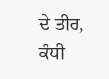ਦੇ ਤੀਰ,
ਕੰਧੀ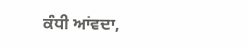ਕੰਧੀ ਆਂਵਦਾ,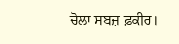ਚੋਲਾ ਸਬਜ਼ ਫ਼ਕੀਰ।